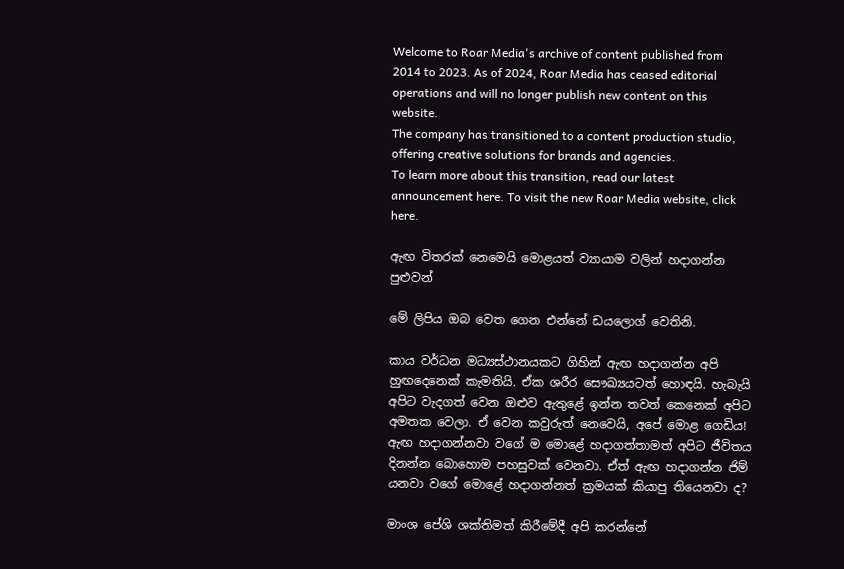Welcome to Roar Media's archive of content published from 2014 to 2023. As of 2024, Roar Media has ceased editorial operations and will no longer publish new content on this website.
The company has transitioned to a content production studio, offering creative solutions for brands and agencies.
To learn more about this transition, read our latest announcement here. To visit the new Roar Media website, click here.

ඇඟ විතරක් නෙමෙයි මොළයත් ව්‍යායාම වලින් හදාගන්න පුළුවන්

මේ ලිපිය ඔබ වෙත ගෙන එන්නේ ඩයලොග් වෙතිනි.

කාය වර්ධන මධ්‍යස්ථානයකට ගිහින් ඇඟ හදාගන්න අපි හුඟදෙනෙක් කැමතියි. ඒක ශරීර සෞඛ්‍යයටත් හොඳයි. හැබැයි අපිට වැදගත් වෙන ඔළුව ඇතුළේ ඉන්න තවත් කෙනෙක් අපිට අමතක වෙලා. ඒ වෙන කවුරුත් නෙවෙයි, අපේ මොළ ගෙඩිය! ඇඟ හදාගන්නවා වගේ ම මොළේ හදාගත්තාමත් අපිට ජීවිතය දිනන්න බොහොම පහසුවක් වෙනවා. ඒත් ඇඟ හදාගන්න ජිම් යනවා වගේ මොළේ හදාගන්නත් ක්‍රමයක් කියාපු තියෙනවා ද?

මාංශ පේශි ශක්තිමත් කිරීමේදී අපි කරන්නේ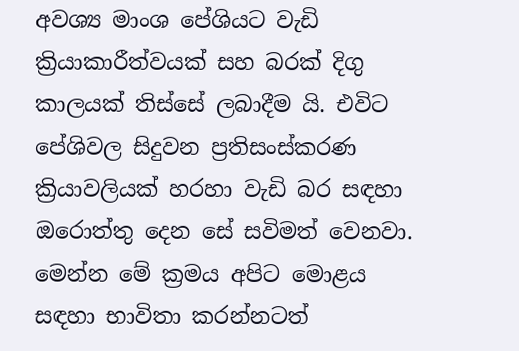අවශ්‍ය මාංශ පේශියට වැඩි ක්‍රියාකාරීත්වයක් සහ බරක් දිගු කාලයක් තිස්සේ ලබාදීම යි. එවිට පේශිවල සිදුවන ප්‍රතිසංස්කරණ ක්‍රියාවලියක් හරහා වැඩි බර සඳහා ඔරොත්තු දෙන සේ සවිමත් වෙනවා. මෙන්න මේ ක්‍රමය අපිට මොළය සඳහා භාවිතා කරන්නටත්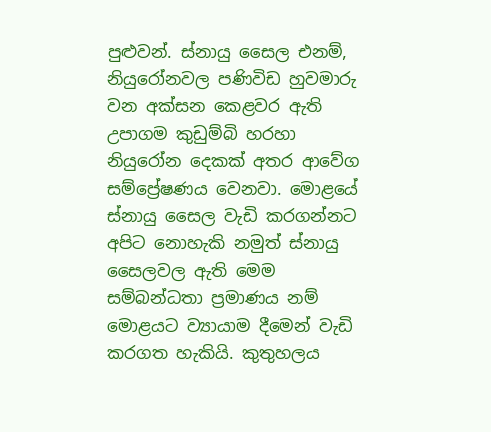පුළුවන්. ස්නායු සෛල එනම්, නියුරෝනවල පණිවිඩ හුවමාරු වන අක්සන කෙළවර ඇති උපාගම කුඩුම්බි හරහා නියුරෝන දෙකක් අතර ආවේග සම්ප්‍රේෂණය වෙනවා. මොළයේ ස්නායු සෛල වැඩි කරගන්නට අපිට නොහැකි නමුත් ස්නායු සෛලවල ඇති මෙම සම්බන්ධතා ප්‍රමාණය නම් මොළයට ව්‍යායාම දීමෙන් වැඩි කරගත හැකියි. කුතුහලය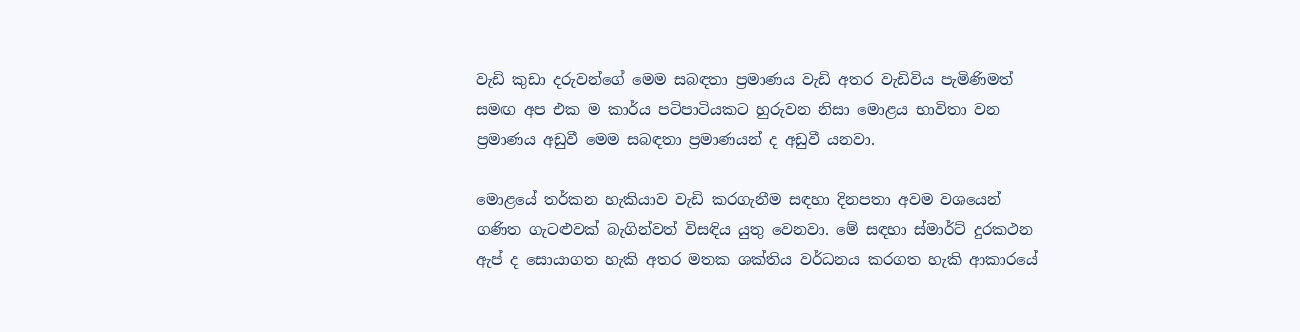වැඩි කුඩා දරුවන්ගේ මෙම සබඳතා ප්‍රමාණය වැඩි අතර වැඩිවිය පැමිණිමත් සමඟ අප එක ම කාර්ය පටිපාටියකට හුරුවන නිසා මොළය භාවිතා වන ප්‍රමාණය අඩුවී මෙම සබඳතා ප්‍රමාණයන් ද අඩුවී යනවා.

මොළයේ තර්කන හැකියාව වැඩි කරගැනීම සඳහා දිනපතා අවම වශයෙන් ගණිත ගැටළුවක් බැගින්වත් විසඳිය යුතු වෙනවා. මේ සඳහා ස්මාර්ට් දුරකථන ඇප් ද සොයාගත හැකි අතර මතක ශක්තිය වර්ධනය කරගත හැකි ආකාරයේ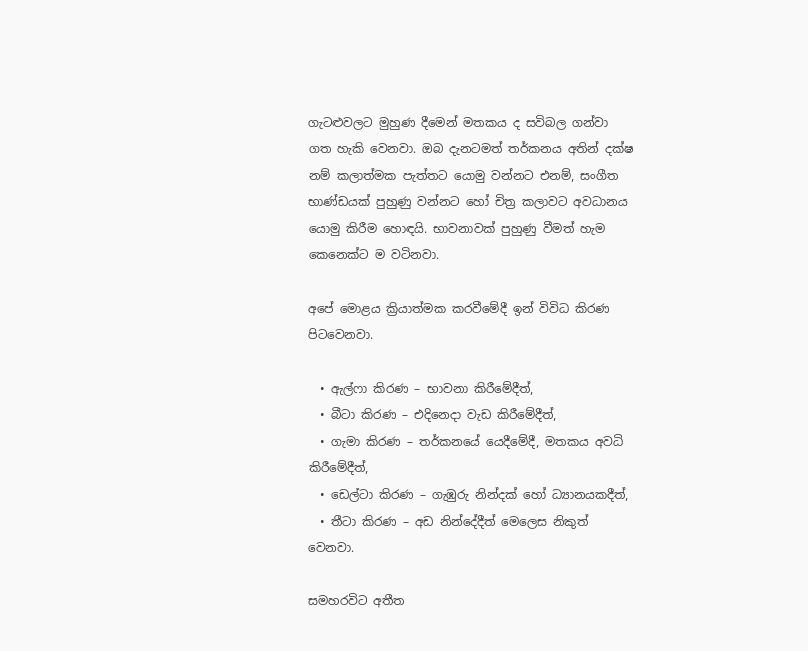ගැටළුවලට මුහුණ දීමෙන් මතකය ද සවිබල ගන්වා ගත හැකි වෙනවා. ඔබ දැනටමත් තර්කනය අතින් දක්ෂ නම් කලාත්මක පැත්තට යොමු වන්නට එනම්, සංගීත භාණ්ඩයක් පුහුණු වන්නට හෝ චිත්‍ර කලාවට අවධානය යොමු කිරීම හොඳයි. භාවනාවක් පුහුණු වීමත් හැම කෙනෙක්ට ම වටිනවා.

අපේ මොළය ක්‍රියාත්මක කරවීමේදී ඉන් විවිධ කිරණ පිටවෙනවා.

  • ඇල්ෆා කිරණ – භාවනා කිරීමේදීත්,
  • බීටා කිරණ – එදිනෙදා වැඩ කිරීමේදීත්,
  • ගැමා කිරණ – තර්කනයේ යෙදීමේදී, මතකය අවධි කිරීමේදීත්,
  • ඩෙල්ටා කිරණ – ගැඹුරු නින්දක් හෝ ධ්‍යානයකදීත්,
  • තීටා කිරණ – අඩ නින්දේදීත් මෙලෙස නිකුත් වෙනවා.

සමහරවිට අතීත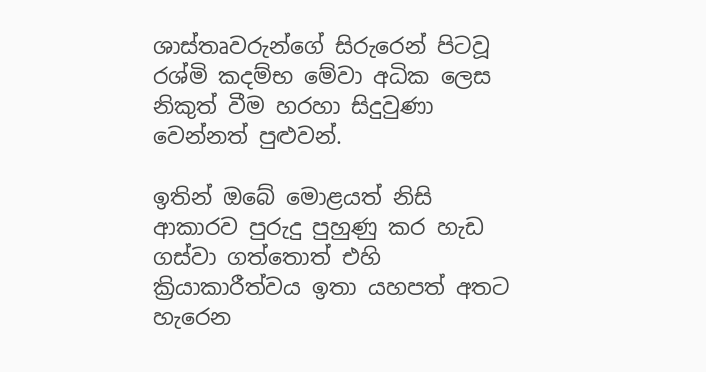ශාස්තෘවරුන්ගේ සිරුරෙන් පිටවූ රශ්මි කදම්භ මේවා අධික ලෙස නිකුත් වීම හරහා සිදුවුණා වෙන්නත් පුළුවන්.

ඉතින් ඔබේ මොළයත් නිසි ආකාරව පුරුදු පුහුණු කර හැඩ ගස්වා ගත්තොත් එහි ක්‍රියාකාරීත්වය ඉතා යහපත් අතට හැරෙන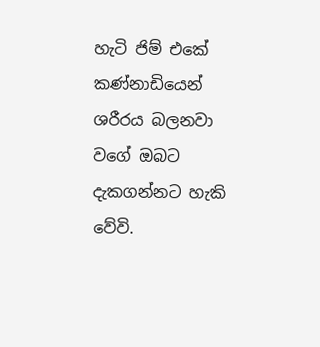හැටි ජිම් එකේ කණ්නාඩියෙන් ශරීරය බලනවා වගේ ඔබට දැකගන්නට හැකි වේවි.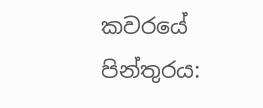කවරයේ පින්තුරය: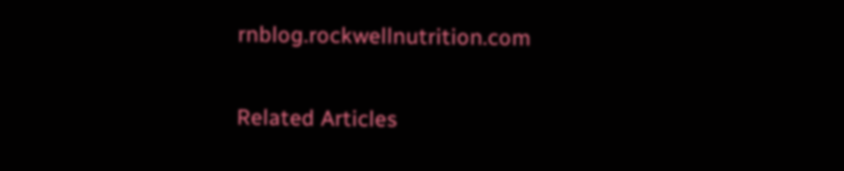rnblog.rockwellnutrition.com

Related Articles